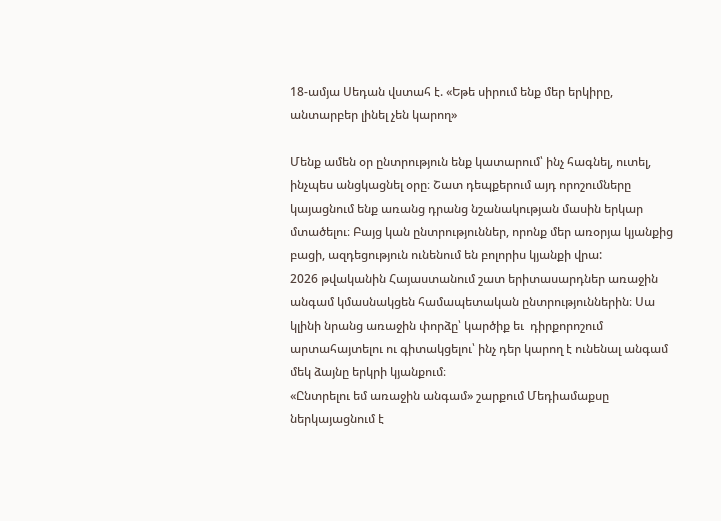18-ամյա Սեդան վստահ է. «Եթե սիրում ենք մեր երկիրը, անտարբեր լինել չեն կարող»

Մենք ամեն օր ընտրություն ենք կատարում՝ ինչ հագնել, ուտել, ինչպես անցկացնել օրը։ Շատ դեպքերում այդ որոշումները կայացնում ենք առանց դրանց նշանակության մասին երկար մտածելու։ Բայց կան ընտրություններ, որոնք մեր առօրյա կյանքից բացի, ազդեցություն ունենում են բոլորիս կյանքի վրա:
2026 թվականին Հայաստանում շատ երիտասարդներ առաջին անգամ կմասնակցեն համապետական ընտրություններին։ Սա կլինի նրանց առաջին փորձը՝ կարծիք եւ  դիրքորոշում արտահայտելու ու գիտակցելու՝ ինչ դեր կարող է ունենալ անգամ մեկ ձայնը երկրի կյանքում։
«Ընտրելու եմ առաջին անգամ» շարքում Մեդիամաքսը ներկայացնում է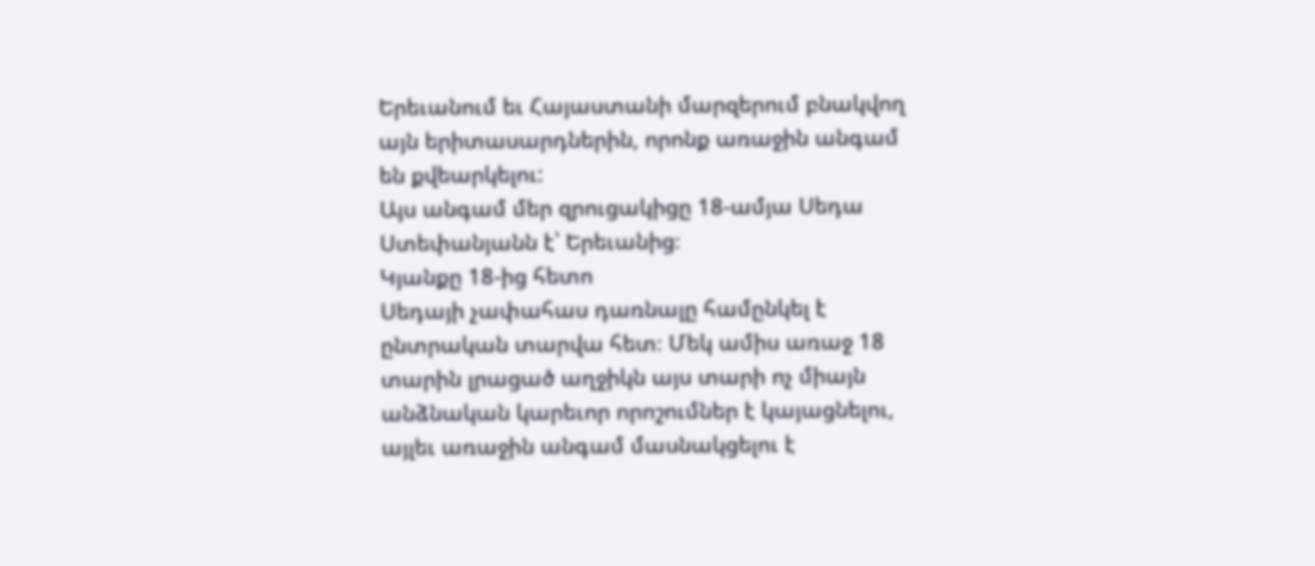Երեւանում եւ Հայաստանի մարզերում բնակվող այն երիտասարդներին, որոնք առաջին անգամ են քվեարկելու:
Այս անգամ մեր զրուցակիցը 18-ամյա Սեդա Ստեփանյանն է՝ Երեւանից։
Կյանքը 18-ից հետո
Սեդայի չափահաս դառնալը համընկել է ընտրական տարվա հետ։ Մեկ ամիս առաջ 18 տարին լրացած աղջիկն այս տարի ոչ միայն անձնական կարեւոր որոշումներ է կայացնելու, այլեւ առաջին անգամ մասնակցելու է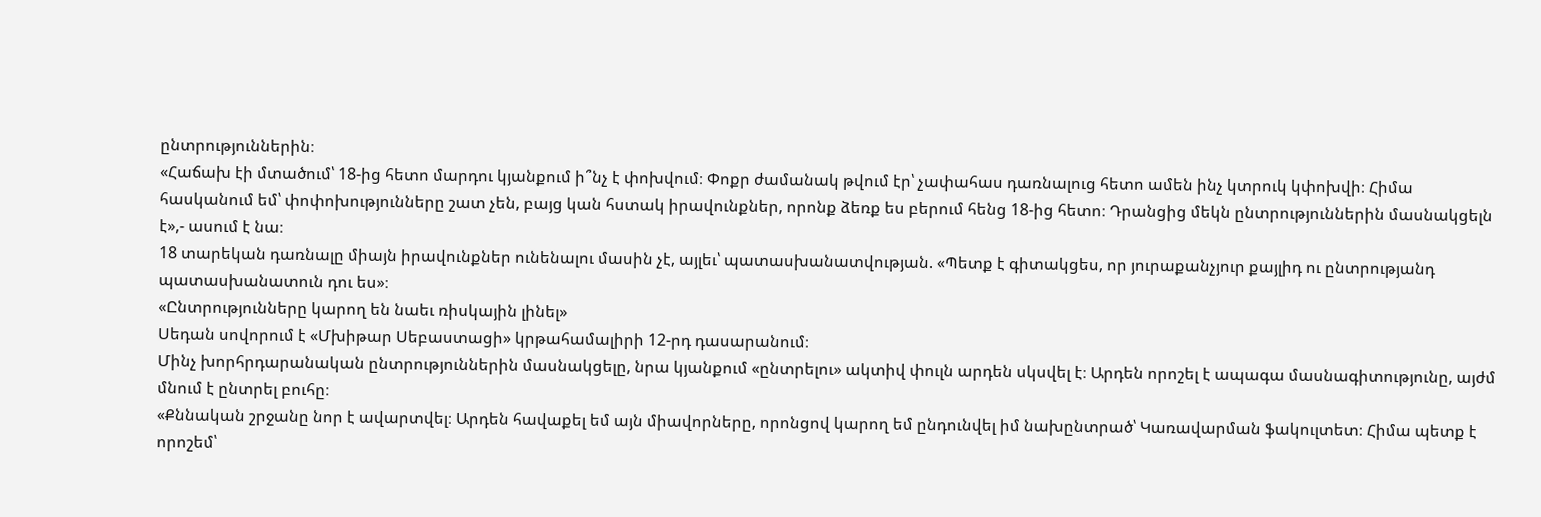ընտրություններին։
«Հաճախ էի մտածում՝ 18-ից հետո մարդու կյանքում ի՞նչ է փոխվում։ Փոքր ժամանակ թվում էր՝ չափահաս դառնալուց հետո ամեն ինչ կտրուկ կփոխվի։ Հիմա հասկանում եմ՝ փոփոխությունները շատ չեն, բայց կան հստակ իրավունքներ, որոնք ձեռք ես բերում հենց 18-ից հետո։ Դրանցից մեկն ընտրություններին մասնակցելն է»,- ասում է նա։
18 տարեկան դառնալը միայն իրավունքներ ունենալու մասին չէ, այլեւ՝ պատասխանատվության. «Պետք է գիտակցես, որ յուրաքանչյուր քայլիդ ու ընտրությանդ պատասխանատուն դու ես»։
«Ընտրությունները կարող են նաեւ ռիսկային լինել»
Սեդան սովորում է «Մխիթար Սեբաստացի» կրթահամալիրի 12-րդ դասարանում։
Մինչ խորհրդարանական ընտրություններին մասնակցելը, նրա կյանքում «ընտրելու» ակտիվ փուլն արդեն սկսվել է։ Արդեն որոշել է ապագա մասնագիտությունը, այժմ մնում է ընտրել բուհը։
«Քննական շրջանը նոր է ավարտվել։ Արդեն հավաքել եմ այն միավորները, որոնցով կարող եմ ընդունվել իմ նախընտրած՝ Կառավարման ֆակուլտետ։ Հիմա պետք է որոշեմ՝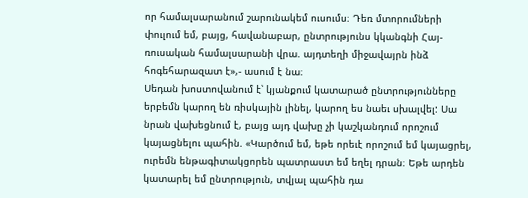որ համալսարանում շարունակեմ ուսումս։ Դեռ մտորումների փուլում եմ, բայց, հավանաբար, ընտրությունս կկանգնի Հայ-ռուսական համալսարանի վրա. այդտեղի միջավայրն ինձ հոգեհարազատ է»,- ասում է նա։
Սեդան խոստովանում է՝ կյանքում կատարած ընտրությունները երբեմն կարող են ռիսկային լինել, կարող ես նաեւ սխալվել: Սա նրան վախեցնում է, բայց այդ վախը չի կաշկանդում որոշում կայացնելու պահին. «Կարծում եմ, եթե որեւէ որոշում եմ կայացրել, ուրեմն ենթագիտակցորեն պատրաստ եմ եղել դրան։ Եթե արդեն կատարել եմ ընտրություն, տվյալ պահին դա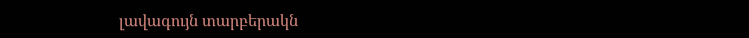լավագույն տարբերակն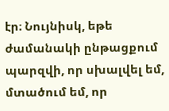էր։ Նույնիսկ, եթե ժամանակի ընթացքում պարզվի, որ սխալվել եմ, մտածում եմ, որ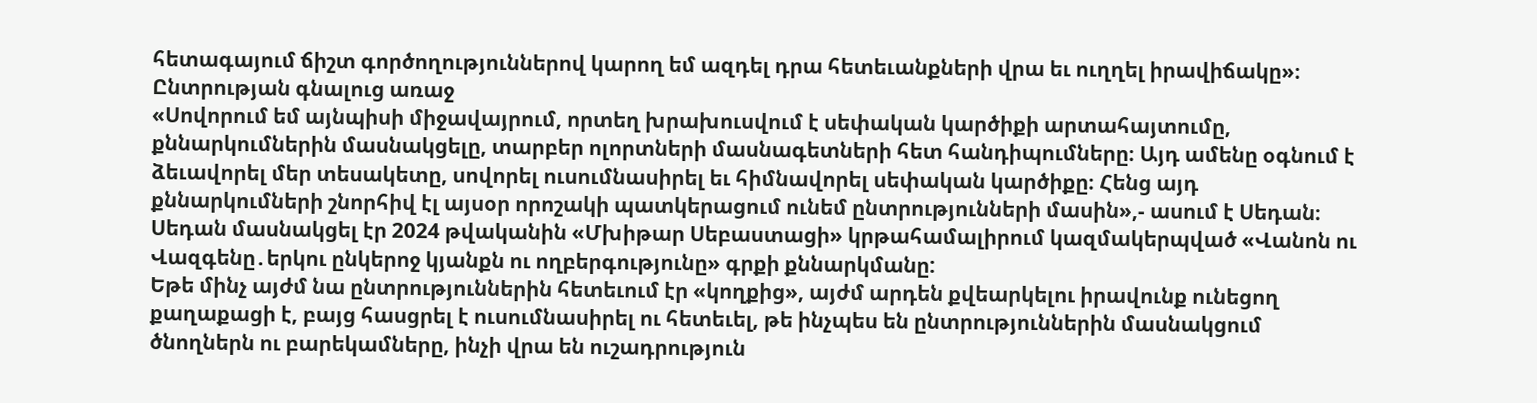հետագայում ճիշտ գործողություններով կարող եմ ազդել դրա հետեւանքների վրա եւ ուղղել իրավիճակը»։
Ընտրության գնալուց առաջ
«Սովորում եմ այնպիսի միջավայրում, որտեղ խրախուսվում է սեփական կարծիքի արտահայտումը, քննարկումներին մասնակցելը, տարբեր ոլորտների մասնագետների հետ հանդիպումները։ Այդ ամենը օգնում է ձեւավորել մեր տեսակետը, սովորել ուսումնասիրել եւ հիմնավորել սեփական կարծիքը։ Հենց այդ քննարկումների շնորհիվ էլ այսօր որոշակի պատկերացում ունեմ ընտրությունների մասին»,- ասում է Սեդան։
Սեդան մասնակցել էր 2024 թվականին «Մխիթար Սեբաստացի» կրթահամալիրում կազմակերպված «Վանոն ու Վազգենը․երկու ընկերոջ կյանքն ու ողբերգությունը» գրքի քննարկմանը:
Եթե մինչ այժմ նա ընտրություններին հետեւում էր «կողքից», այժմ արդեն քվեարկելու իրավունք ունեցող քաղաքացի է, բայց հասցրել է ուսումնասիրել ու հետեւել, թե ինչպես են ընտրություններին մասնակցում ծնողներն ու բարեկամները, ինչի վրա են ուշադրություն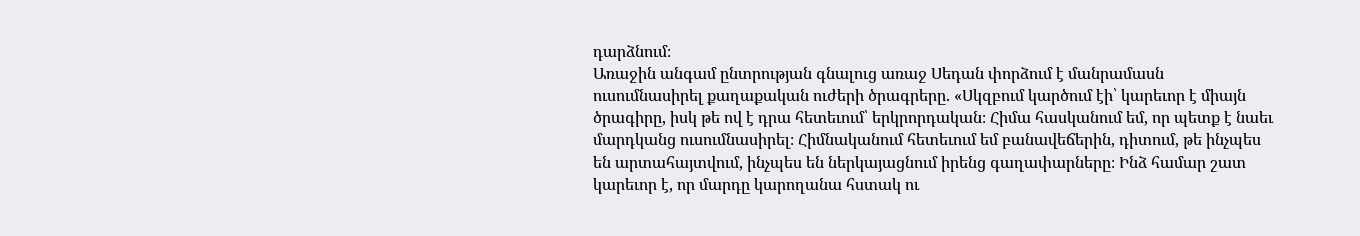դարձնում։
Առաջին անգամ ընտրության գնալուց առաջ Սեդան փորձում է մանրամասն ուսումնասիրել քաղաքական ուժերի ծրագրերը. «Սկզբում կարծում էի՝ կարեւոր է միայն ծրագիրը, իսկ թե ով է դրա հետեւում՝ երկրորդական։ Հիմա հասկանում եմ, որ պետք է նաեւ մարդկանց ուսումնասիրել։ Հիմնականում հետեւում եմ բանավեճերին, դիտում, թե ինչպես են արտահայտվում, ինչպես են ներկայացնում իրենց գաղափարները։ Ինձ համար շատ կարեւոր է, որ մարդը կարողանա հստակ ու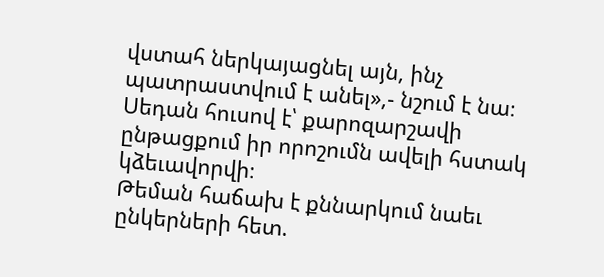վստահ ներկայացնել այն, ինչ պատրաստվում է անել»,- նշում է նա։
Սեդան հուսով է՝ քարոզարշավի ընթացքում իր որոշումն ավելի հստակ կձեւավորվի։
Թեման հաճախ է քննարկում նաեւ ընկերների հետ.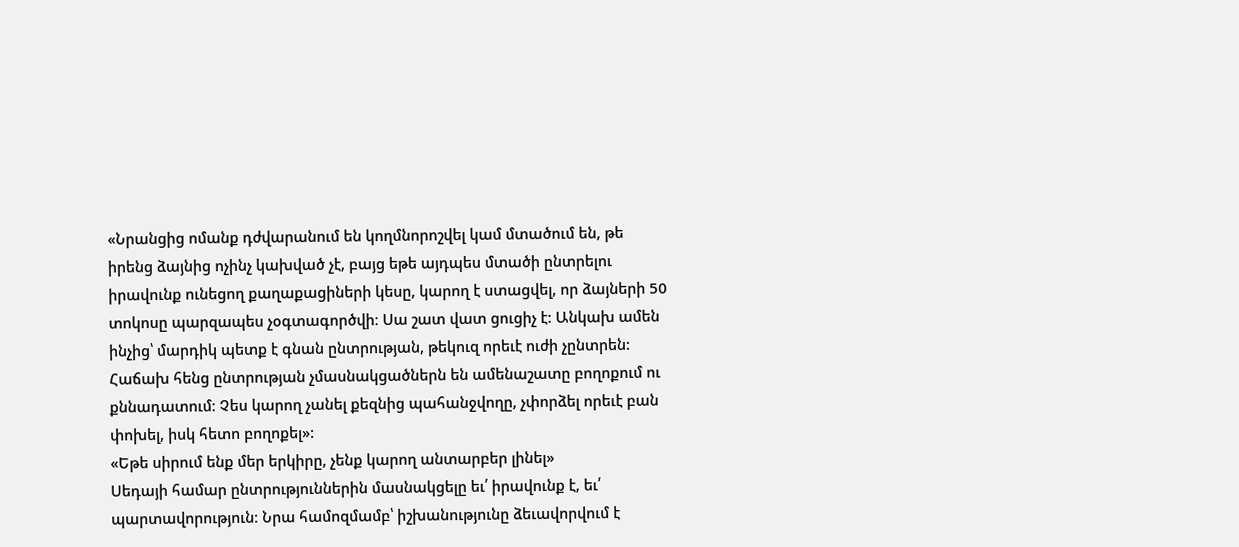«Նրանցից ոմանք դժվարանում են կողմնորոշվել կամ մտածում են, թե իրենց ձայնից ոչինչ կախված չէ, բայց եթե այդպես մտածի ընտրելու իրավունք ունեցող քաղաքացիների կեսը, կարող է ստացվել, որ ձայների 50 տոկոսը պարզապես չօգտագործվի։ Սա շատ վատ ցուցիչ է: Անկախ ամեն ինչից՝ մարդիկ պետք է գնան ընտրության, թեկուզ որեւէ ուժի չընտրեն: Հաճախ հենց ընտրության չմասնակցածներն են ամենաշատը բողոքում ու քննադատում։ Չես կարող չանել քեզնից պահանջվողը, չփորձել որեւէ բան փոխել, իսկ հետո բողոքել»:
«Եթե սիրում ենք մեր երկիրը, չենք կարող անտարբեր լինել»
Սեդայի համար ընտրություններին մասնակցելը եւ՛ իրավունք է, եւ՛ պարտավորություն։ Նրա համոզմամբ՝ իշխանությունը ձեւավորվում է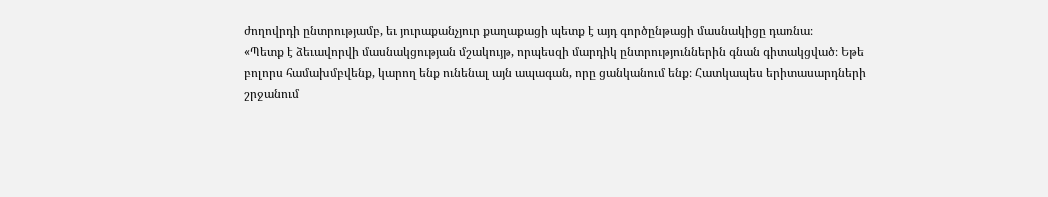ժողովրդի ընտրությամբ, եւ յուրաքանչյուր քաղաքացի պետք է այդ գործընթացի մասնակիցը դառնա։
«Պետք է ձեւավորվի մասնակցության մշակույթ, որպեսզի մարդիկ ընտրություններին գնան գիտակցված։ Եթե բոլորս համախմբվենք, կարող ենք ունենալ այն ապագան, որը ցանկանում ենք։ Հատկապես երիտասարդների շրջանում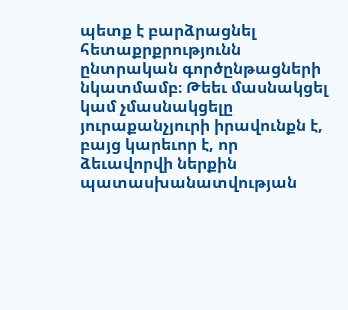պետք է բարձրացնել հետաքրքրությունն ընտրական գործընթացների նկատմամբ։ Թեեւ մասնակցել կամ չմասնակցելը յուրաքանչյուրի իրավունքն է, բայց կարեւոր է, որ ձեւավորվի ներքին պատասխանատվության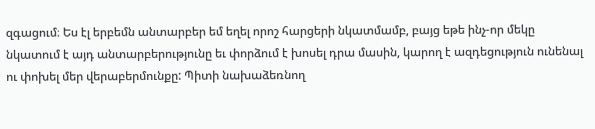զգացում։ Ես էլ երբեմն անտարբեր եմ եղել որոշ հարցերի նկատմամբ, բայց եթե ինչ-որ մեկը նկատում է այդ անտարբերությունը եւ փորձում է խոսել դրա մասին, կարող է ազդեցություն ունենալ ու փոխել մեր վերաբերմունքը: Պիտի նախաձեռնող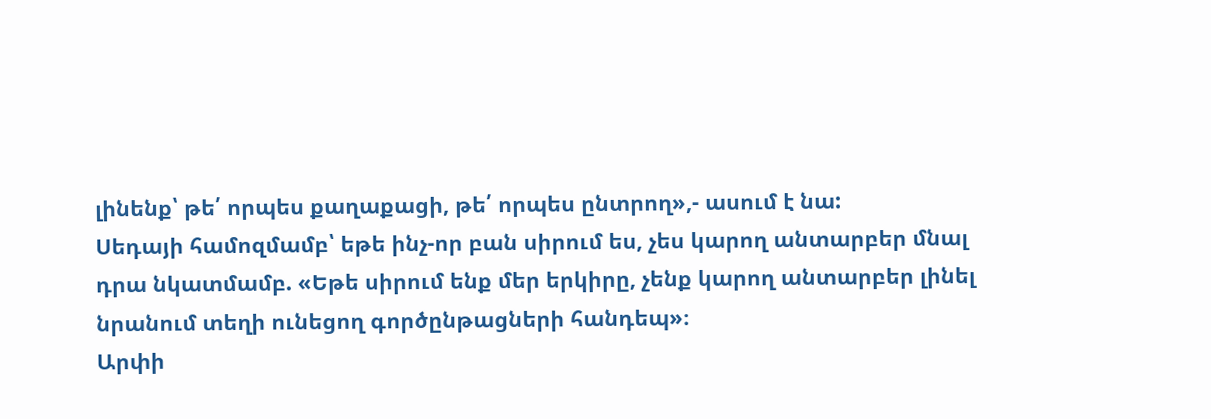լինենք՝ թե՛ որպես քաղաքացի, թե՛ որպես ընտրող»,- ասում է նա:
Սեդայի համոզմամբ՝ եթե ինչ-որ բան սիրում ես, չես կարող անտարբեր մնալ դրա նկատմամբ. «Եթե սիրում ենք մեր երկիրը, չենք կարող անտարբեր լինել նրանում տեղի ունեցող գործընթացների հանդեպ»։
Արփի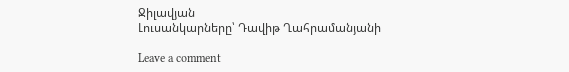Ջիլավյան
Լուսանկարները՝ Դավիթ Ղահրամանյանի

Leave a comment